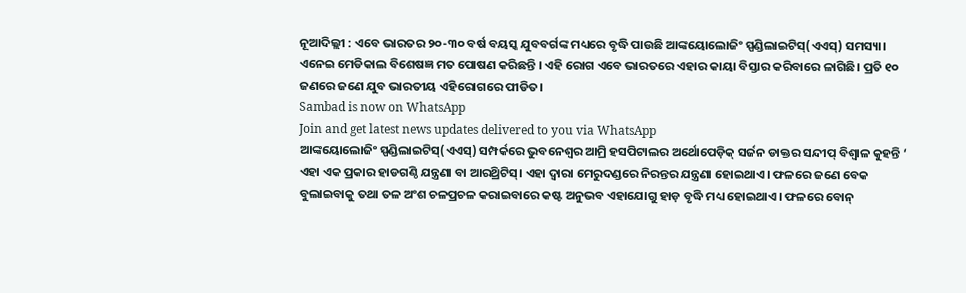ନୂଆଦିଲ୍ଲୀ : ଏବେ ଭାରତର ୨୦-୩୦ ବର୍ଷ ବୟସ୍କ ଯୁବବର୍ଗଙ୍କ ମଧ୍ୟରେ ବୃଦ୍ଧି ପାଉଛି ଆଙ୍କୟୋଲୋଜିଂ ସ୍ପଣ୍ଡିଲାଇଟିସ୍(ଏଏସ୍) ସମସ୍ୟା। ଏନେଇ ମେଡିକାଲ ବିଶେଷଜ୍ଞ ମତ ପୋଷଣ କରିଛନ୍ତି । ଏହି ରୋଗ ଏବେ ଭାରତରେ ଏହାର କାୟା ବିସ୍ତାର କରିବାରେ ଳାଗିଛି। ପ୍ରତି ୧୦ ଜଣରେ ଜଣେ ଯୁବ ଭାରତୀୟ ଏହିରୋଗରେ ପୀଡିତ।
Sambad is now on WhatsApp
Join and get latest news updates delivered to you via WhatsApp
ଆଙ୍କୟୋଲୋଜିଂ ସ୍ପଣ୍ଡିଲାଇଟିସ୍(ଏଏସ୍) ସମ୍ପର୍କରେ ଭୁବନେଶ୍ୱର ଆମ୍ରି ହସପିଟାଲର ଅର୍ଥୋପେଡ଼ିକ୍ ସର୍ଜନ ଡାକ୍ତର ସନ୍ଦୀପ୍ ବିଶ୍ୱାଳ କୁହନ୍ତି ‘ ଏହା ଏକ ପ୍ରକାର ହାଡଗଣ୍ଠି ଯନ୍ତ୍ରଣା ବା ଆରଥ୍ରିଟିସ୍। ଏହା ଦ୍ୱାରା ମେରୁଦଣ୍ଡରେ ନିରନ୍ତର ଯନ୍ତ୍ରଣା ହୋଇଥାଏ। ଫଳରେ ଜଣେ ବେକ ବୁଲାଇବାକୁ ତଥା ତଳ ଅଂଶ ଚଳପ୍ରଚଳ କରାଇବାରେ କଷ୍ଟ ଅନୁଭବ ଏହାଯୋଗୁ ହାଡ଼ ବୃଦ୍ଧି ମଧ୍ୟ ହୋଇଥାଏ। ଫଳରେ ବୋନ୍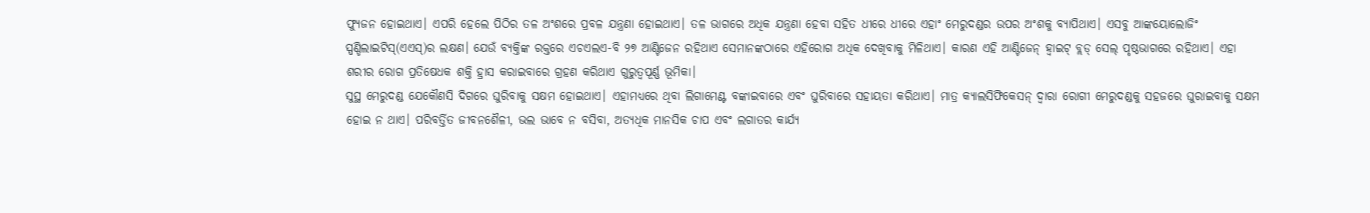ଫ୍ୟୁଜନ ହୋଇଥାଏ। ଏପରି ହେଲେ ପିଠିର ତଳ ଅଂଶରେ ପ୍ରବଳ ଯନ୍ତ୍ରଣା ହୋଇଥାଏ। ତଳ ଭାଗରେ ଅଧିକ ଯନ୍ତ୍ରଣା ହେବା ସହିତ ଧୀରେ ଧୀରେ ଏହାଂ ମେରୁଦଣ୍ଡର ଉପର ଅଂଶକୁ ବ୍ୟାପିଥାଏ। ଏସବୁ ଆଙ୍କୟୋଲୋଜିଂ ସ୍ପଣ୍ଡିଲାଇଟିସ୍(ଏଏସ୍)ର ଲକ୍ଷଣ। ଯେଉଁ ବ୍ୟକ୍ତିଙ୍କ ରକ୍ତରେ ଏଚଏଲଏ-ବି ୨୭ ଆଣ୍ଟିଜେନ ରହିଥାଏ ସେମାନଙ୍କଠାରେ ଏହିରୋଗ ଅଧିକ ଦେଖିବାକୁ ମିଳିଥାଏ। କାରଣ ଏହି ଆଣ୍ଟିଜେନ୍ ହ୍ଵାଇଟ୍ ବ୍ଲଡ୍ ସେଲ୍ ପୃଷ୍ଠଭାଗରେ ରହିଥାଏ। ଏହା ଶରୀର ରୋଗ ପ୍ରତିଷେଧକ ଶକ୍ତି ହ୍ରାସ କରାଇବାରେ ଗ୍ରହଣ କରିଥାଏ ଗୁରୁତ୍ୱପୂର୍ଣ୍ଣ ଭୂମିକା।
ସୁସ୍ଥ ମେରୁଦଣ୍ଡ ଯେକୌଣସି ଦିଗରେ ଘୁରିବାକୁ ସକ୍ଷମ ହୋଇଥାଏ। ଏହାମଧ୍ୟରେ ଥିବା ଲିଗାମେଣ୍ଟ ବଙ୍କାଇବାରେ ଏବଂ ଘୁରିବାରେ ସହାୟତା କରିଥାଏ। ମାତ୍ର କ୍ୟାଲସିଫିକେସନ୍ ଦ୍ୱାରା ରୋଗୀ ମେରୁଦଣ୍ଡକୁ ସହଜରେ ଘୁରାଇବାକୁ ସକ୍ଷମ ହୋଇ ନ ଥାଏ। ପରିବର୍ତ୍ତିତ ଜୀବନଶୈଳୀ, ଭଲ ଭାବେ ନ ବସିବା, ଅତ୍ୟଧିକ ମାନସିକ ଚାପ ଏବଂ ଲଗାତର କାର୍ଯ୍ୟ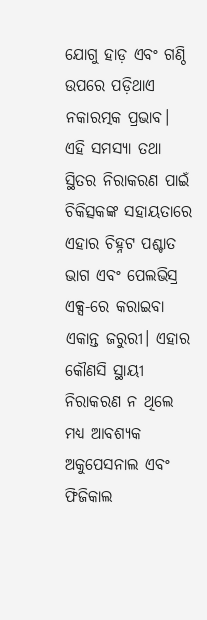ଯୋଗୁ ହାଡ଼ ଏବଂ ଗଣ୍ଠି ଉପରେ ପଡ଼ିଥାଏ ନକାରତ୍ମକ ପ୍ରଭାବ।
ଏହି ସମସ୍ୟା ତଥା ସ୍ଥିତର ନିରାକରଣ ପାଇଁ ଚିକିତ୍ସକଙ୍କ ସହାୟତାରେ ଏହାର ଚିହ୍ନଟ ପଶ୍ଚାତ ଭାଗ ଏବଂ ପେଲଭିସ୍ର ଏକ୍ସ-ରେ କରାଇବା ଏକାନ୍ତ ଜରୁରୀ। ଏହାର କୌଣସି ସ୍ଥାୟୀ ନିରାକରଣ ନ ଥିଲେ ମଧ୍ୟ ଆବଶ୍ୟକ ଅକୁପେସନାଲ ଏବଂ ଫିଜିକାଲ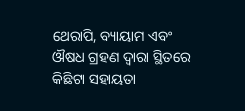ଥେରାପି, ବ୍ୟାୟାମ ଏବଂ ଔଷଧ ଗ୍ରହଣ ଦ୍ୱାରା ସ୍ଥିତରେ କିଛିଟା ସହାୟତା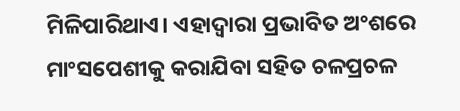ମିଳିପାରିଥାଏ। ଏହାଦ୍ୱାରା ପ୍ରଭାବିତ ଅଂଶରେ ମାଂସପେଶୀକୁ କରାଯିବା ସହିତ ଚଳପ୍ରଚଳ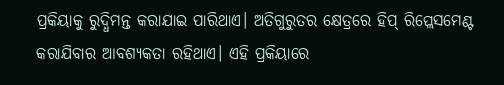ପ୍ରକିୟାକୁ ରୁଦ୍ଧିମନ୍ତ କରାଯାଇ ପାରିଥାଏ। ଅତିଗୁରୁତର କ୍ଷେତ୍ରରେ ହିପ୍ ରିପ୍ଲେସମେଣ୍ଟ କରାଯିବାର ଆବଶ୍ୟକତା ରହିଥାଏ। ଏହି ପ୍ରକିୟାରେ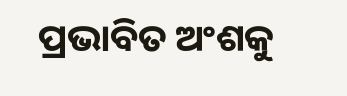ପ୍ରଭାବିତ ଅଂଶକୁ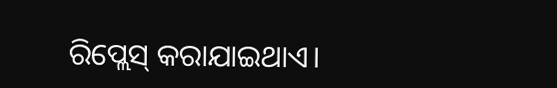ରିପ୍ଲେସ୍ କରାଯାଇଥାଏ।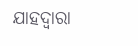ଯାହଦ୍ୱାରା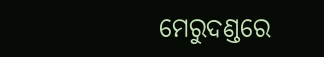ମେରୁଦଣ୍ଡରେ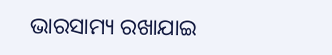ଭାରସାମ୍ୟ ରଖାଯାଇ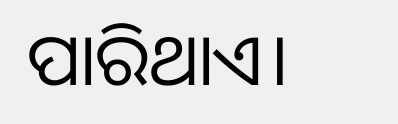ପାରିଥାଏ।